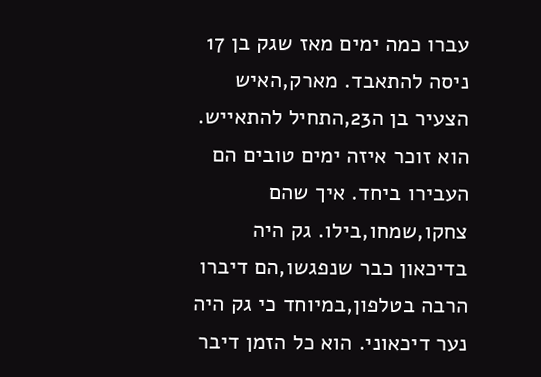עברו כמה ימים מאז שגק בן 17 ניסה להתאבד. מארק,האיש הצעיר בן ה23,התחיל להתאייש. הוא זוכר איזה ימים טובים הם העבירו ביחד. איך שהם צחקו,שמחו,בילו. גק היה בדיכאון כבר שנפגשו,הם דיברו הרבה בטלפון,במיוחד כי גק היה נער דיכאוני. הוא כל הזמן דיבר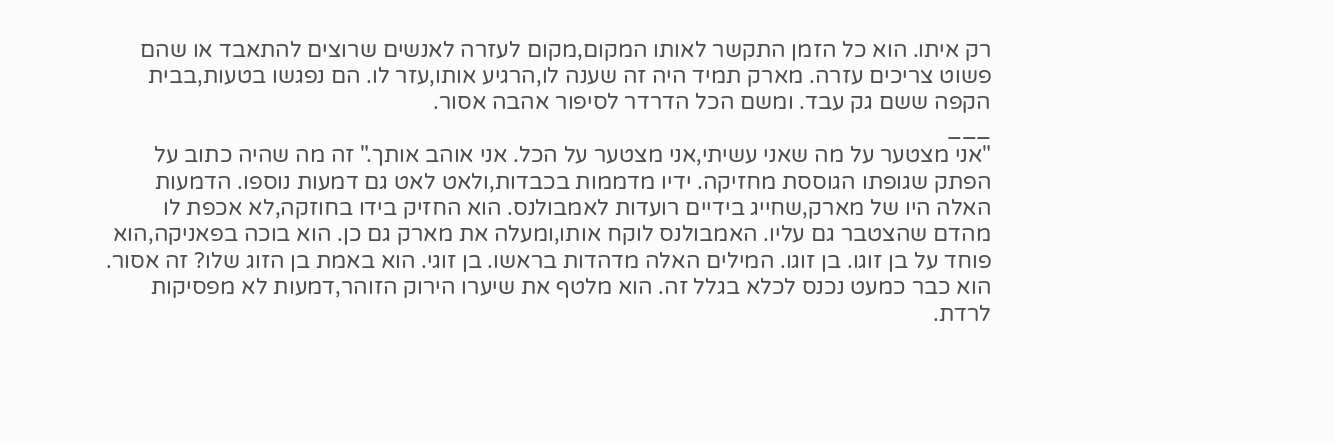רק איתו. הוא כל הזמן התקשר לאותו המקום,מקום לעזרה לאנשים שרוצים להתאבד או שהם פשוט צריכים עזרה. מארק תמיד היה זה שענה לו,הרגיע אותו,עזר לו. הם נפגשו בטעות,בבית הקפה ששם גק עבד. ומשם הכל הדרדר לסיפור אהבה אסור.
___
"אני מצטער על מה שאני עשיתי,אני מצטער על הכל. אני אוהב אותך." זה מה שהיה כתוב על הפתק שגופתו הגוססת מחזיקה. ידיו מדממות בכבדות,ולאט לאט גם דמעות נוספו. הדמעות האלה היו של מארק,שחייג בידיים רועדות לאמבולנס. הוא החזיק בידו בחוזקה,לא אכפת לו מהדם שהצטבר גם עליו. האמבולנס לוקח אותו,ומעלה את מארק גם כן. הוא בוכה בפאניקה,הוא פוחד על בן זוגו. בן זוגו. המילים האלה מדהדות בראשו. בן זוגי. הוא באמת בן הזוג שלו? זה אסור. הוא כבר כמעט נכנס לכלא בגלל זה. הוא מלטף את שיערו הירוק הזוהר,דמעות לא מפסיקות לרדת.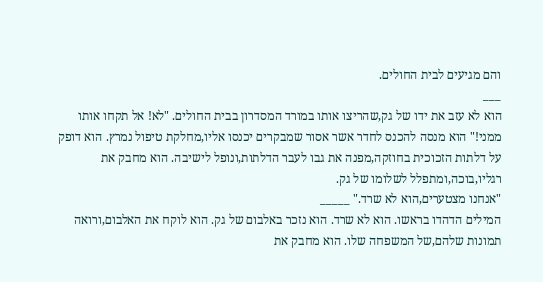והם מגיעים לבית החולים.
___
הוא לא עזב את ידו של גק,שהריצו אותו במורד המסדרון בבית החולים. "לא! אל תקחו אותו ממני!" הוא מנסה להכנס לחדר אשר אסור שמבקרים יכנסו אליו,מחלקת טיפול נמרץ. הוא דופק על דלתות הזכוכית בחוזקה,מפנה את גבו לעבר הדלתות,ונופל לישיבה. הוא מחבק את רגליו,בוכה,ומתפלל לשלומו של גק.
"אנחנו מצטערים,הוא לא שרד." _____
המילים הדהדו בראשו. הוא לא שרד. הוא נזכר באלבום של גק. הוא לוקח את האלבום,ורואה תמונות שלהם,של המשפחה שלו. הוא מחבק את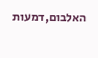האלבום,דמעות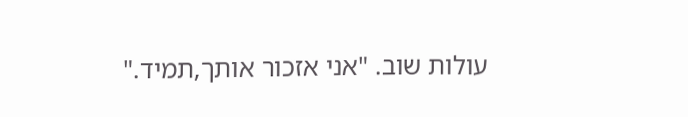עולות שוב. "אני אזכור אותך,תמיד."